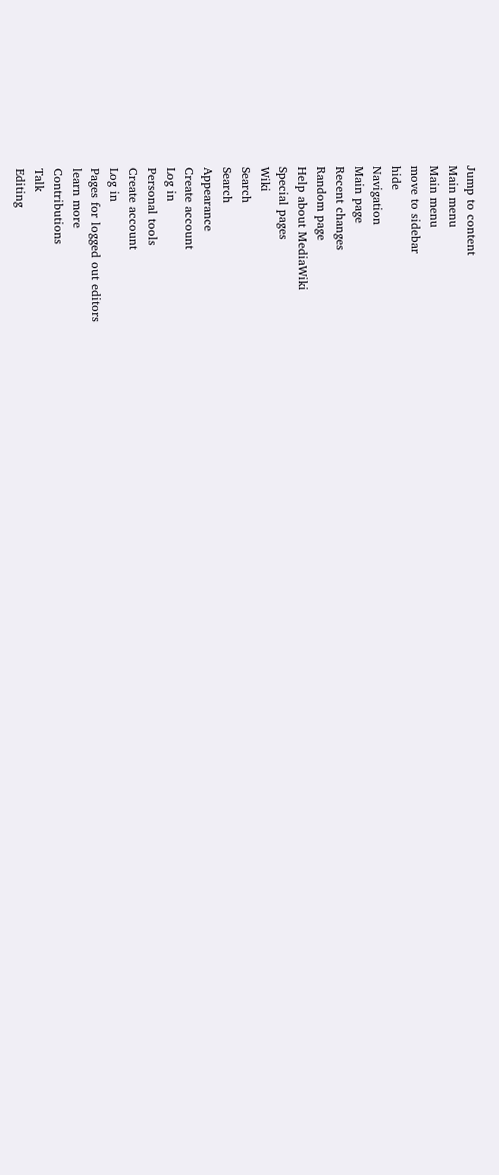Jump to content
Main menu
Main menu
move to sidebar
hide
Navigation
Main page
Recent changes
Random page
Help about MediaWiki
Special pages
Wiki
Search
Search
Appearance
Create account
Log in
Personal tools
Create account
Log in
Pages for logged out editors
learn more
Contributions
Talk
Editing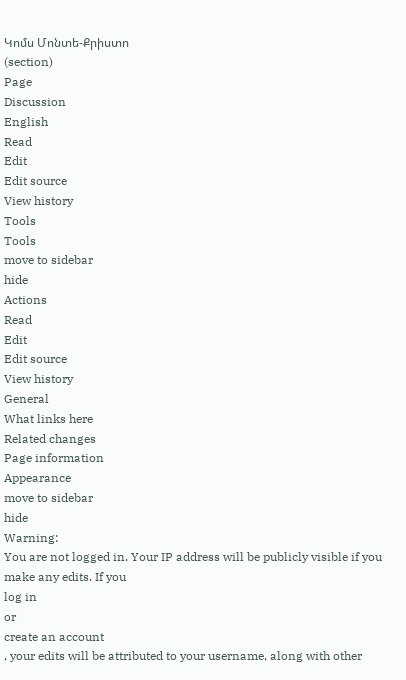Կոմս Մոնտե-Քրիստո
(section)
Page
Discussion
English
Read
Edit
Edit source
View history
Tools
Tools
move to sidebar
hide
Actions
Read
Edit
Edit source
View history
General
What links here
Related changes
Page information
Appearance
move to sidebar
hide
Warning:
You are not logged in. Your IP address will be publicly visible if you make any edits. If you
log in
or
create an account
, your edits will be attributed to your username, along with other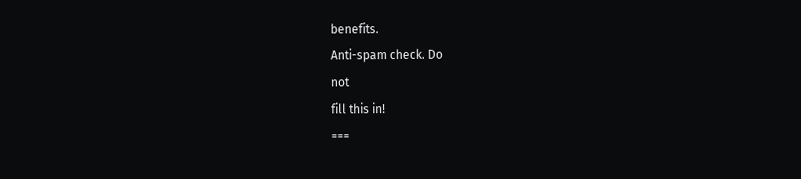benefits.
Anti-spam check. Do
not
fill this in!
===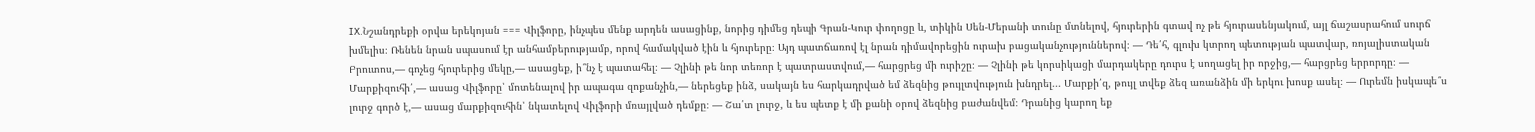IX.Նշանդրեքի օրվա երեկոյան === Վիլֆորը, ինչպես մենք արդեն ասացինք, նորից դիմեց դեպի Գրան-Կուր փողոցը և, տիկին Սեն-Մերանի տունը մտնելով, հյուրերին գտավ ոչ թե հյուրասենյակում, այլ ճաշասրահում սուրճ խմելիս։ Ռենեն նրան սպասում էր անհամբերությամբ, որով համակված էին և հյուրերը։ Այդ պատճառով էլ նրան դիմավորեցին ուրախ բացականչություններով։ — Դե՛հ, գլուխ կտրող պետության պատվար, ռոյալիստական Բրուտոս,— գոչեց հյուրերից մեկը,— ասացեք, ի՞նչ է պատահել։ — Չլինի թե նոր տեռոր է պատրաստվում,— հարցրեց մի ուրիշը։ — Չլինի թե կորսիկացի մարդակերը դուրս է սողացել իր որջից,— հարցրեց երրորդը։ — Մարքիզուհի՛,— ասաց Վիլֆորը՝ մոտենալով իր ապագա զոքանչին,— ներեցեք ինձ, սակայն ես հարկադրված եմ ձեզնից թույլտվություն խնդրել... Մարքի՛զ, թույլ տվեք ձեզ առանձին մի երկու խոսք ասել։ — Ուրեմն իսկապե՞ս լուրջ գործ է,— ասաց մարքիզուհին՝ նկատելով Վիլֆորի մռայլված դեմքը։ — Շա՛տ լուրջ, և ես պետք է մի քանի օրով ձեզնից բաժանվեմ։ Դրանից կարող եք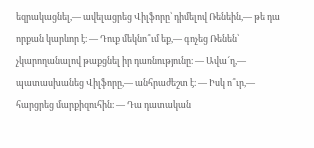եզրակացնել,— ավելացրեց Վիլֆորը՝ դիմելով Ռենեին,— թե դա որքան կարևոր է։ — Դուք մեկնո՞ւմ եք,— գոչեց Ռենեն՝ չկարողանալով թաքցնել իր դառնությունը։ — Ավա՜ղ,— պատասխանեց Վիլֆորը,— անհրաժեշտ է։ — Իսկ ո՞ւր,— հարցրեց մարքիզուհին։ — Դա դատական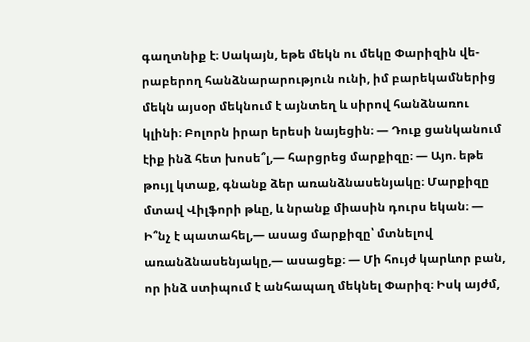գաղտնիք է։ Սակայն, եթե մեկն ու մեկը Փարիզին վե-րաբերող հանձնարարություն ունի, իմ բարեկամներից մեկն այսօր մեկնում է այնտեղ և սիրով հանձնառու կլինի։ Բոլորն իրար երեսի նայեցին։ — Դուք ցանկանում էիք ինձ հետ խոսե՞լ,— հարցրեց մարքիզը։ — Այո. եթե թույլ կտաք, գնանք ձեր առանձնասենյակը։ Մարքիզը մտավ Վիլֆորի թևը, և նրանք միասին դուրս եկան։ — Ի՞նչ է պատահել,— ասաց մարքիզը՝ մտնելով առանձնասենյակը,— ասացեք։ — Մի հույժ կարևոր բան, որ ինձ ստիպում է անհապաղ մեկնել Փարիզ։ Իսկ այժմ,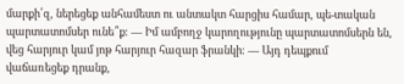մարքի՛զ, ներեցեք անհամեստ ու անտակտ հարցիս համար, պե-տական պարտատոմսեր ունե՞ք։ — Իմ ամբողջ կարողությունը պարտատոմսերն են, վեց հարյուր կամ յոթ հարյուր հազար ֆրանկի։ — Այդ դեպքում վաճառեցեք դրանք,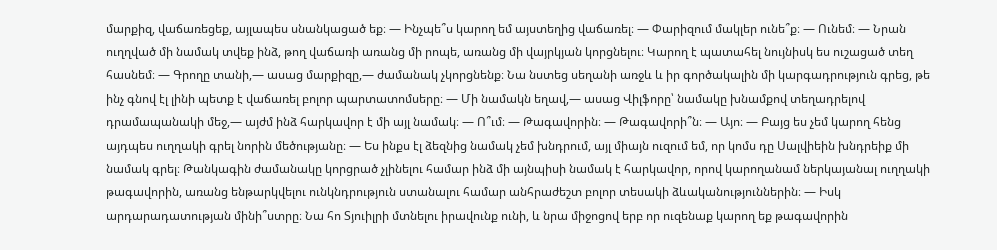մարքիզ, վաճառեցեք, այլապես սնանկացած եք։ — Ինչպե՞ս կարող եմ այստեղից վաճառել։ — Փարիզում մակլեր ունե՞ք։ — Ունեմ։ — Նրան ուղղված մի նամակ տվեք ինձ, թող վաճառի առանց մի րոպե, առանց մի վայրկյան կորցնելու։ Կարող է պատահել նույնիսկ ես ուշացած տեղ հասնեմ։ — Գրողը տանի,— ասաց մարքիզը,— ժամանակ չկորցնենք։ Նա նստեց սեղանի առջև և իր գործակալին մի կարգադրություն գրեց, թե ինչ գնով էլ լինի պետք է վաճառել բոլոր պարտատոմսերը։ — Մի նամակն եղավ,— ասաց Վիլֆորը՝ նամակը խնամքով տեղադրելով դրամապանակի մեջ,— այժմ ինձ հարկավոր է մի այլ նամակ։ — Ո՞ւմ։ — Թագավորին։ — Թագավորի՞ն։ — Այո։ — Բայց ես չեմ կարող հենց այդպես ուղղակի գրել նորին մեծությանը։ — Ես ինքս էլ ձեզնից նամակ չեմ խնդրում, այլ միայն ուզում եմ, որ կոմս դը Սալվիեին խնդրեիք մի նամակ գրել։ Թանկագին ժամանակը կորցրած չլինելու համար ինձ մի այնպիսի նամակ է հարկավոր, որով կարողանամ ներկայանալ ուղղակի թագավորին, առանց ենթարկվելու ունկնդրություն ստանալու համար անհրաժեշտ բոլոր տեսակի ձևականություններին։ — Իսկ արդարադատության մինի՞ստրը։ Նա հո Տյուիլրի մտնելու իրավունք ունի, և նրա միջոցով երբ որ ուզենաք կարող եք թագավորին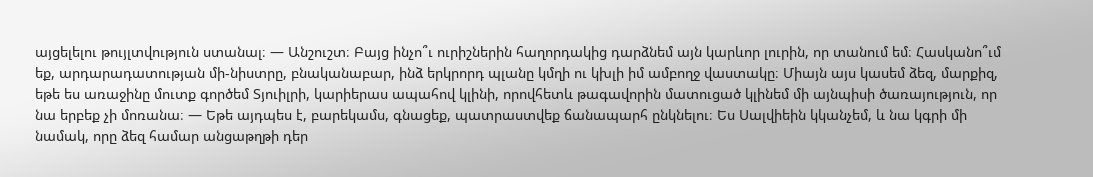այցելելու թույլտվություն ստանալ։ — Անշուշտ։ Բայց ինչո՞ւ ուրիշներին հաղորդակից դարձնեմ այն կարևոր լուրին, որ տանում եմ։ Հասկանո՞ւմ եք, արդարադատության մի-նիստրը, բնականաբար, ինձ երկրորդ պլանը կմղի ու կխլի իմ ամբողջ վաստակը։ Միայն այս կասեմ ձեզ, մարքիզ, եթե ես առաջինը մուտք գործեմ Տյուիլրի, կարիերաս ապահով կլինի, որովհետև թագավորին մատուցած կլինեմ մի այնպիսի ծառայություն, որ նա երբեք չի մոռանա։ — Եթե այդպես է, բարեկամս, գնացեք, պատրաստվեք ճանապարհ ընկնելու։ Ես Սալվիեին կկանչեմ, և նա կգրի մի նամակ, որը ձեզ համար անցաթղթի դեր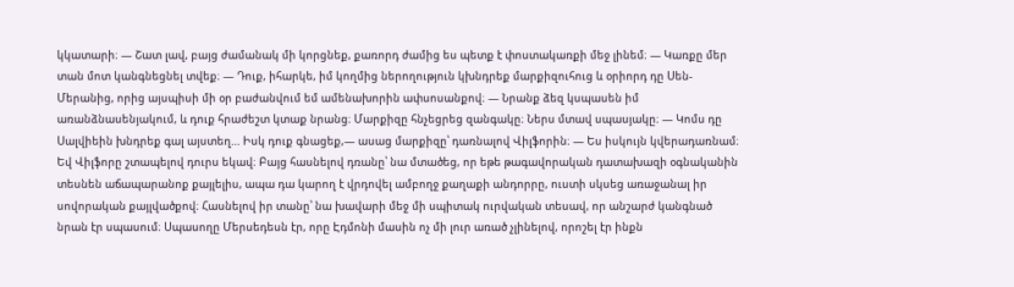կկատարի։ — Շատ լավ, բայց ժամանակ մի կորցնեք, քառորդ ժամից ես պետք է փոստակառքի մեջ լինեմ։ — Կառքը մեր տան մոտ կանգնեցնել տվեք։ — Դուք, իհարկե, իմ կողմից ներողություն կխնդրեք մարքիզուհուց և օրիորդ դը Սեն-Մերանից, որից այսպիսի մի օր բաժանվում եմ ամենախորին ափսոսանքով։ — Նրանք ձեզ կսպասեն իմ առանձնասենյակում, և դուք հրաժեշտ կտաք նրանց։ Մարքիզը հնչեցրեց զանգակը։ Ներս մտավ սպասյակը։ — Կոմս դը Սալվիեին խնդրեք գալ այստեղ... Իսկ դուք գնացեք,— ասաց մարքիզը՝ դառնալով Վիլֆորին։ — Ես իսկույն կվերադառնամ։ Եվ Վիլֆորը շտապելով դուրս եկավ։ Բայց հասնելով դռանը՝ նա մտածեց, որ եթե թագավորական դատախազի օգնականին տեսնեն աճապարանոք քայլելիս, ապա դա կարող է վրդովել ամբողջ քաղաքի անդորրը, ուստի սկսեց առաջանալ իր սովորական քայլվածքով։ Հասնելով իր տանը՝ նա խավարի մեջ մի սպիտակ ուրվական տեսավ, որ անշարժ կանգնած նրան էր սպասում։ Սպասողը Մերսեդեսն էր, որը Էդմոնի մասին ոչ մի լուր առած չլինելով, որոշել էր ինքն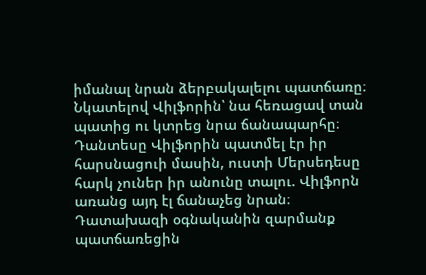իմանալ նրան ձերբակալելու պատճառը։ Նկատելով Վիլֆորին՝ նա հեռացավ տան պատից ու կտրեց նրա ճանապարհը։ Դանտեսը Վիլֆորին պատմել էր իր հարսնացուի մասին, ուստի Մերսեդեսը հարկ չուներ իր անունը տալու. Վիլֆորն առանց այդ էլ ճանաչեց նրան։ Դատախազի օգնականին զարմանք պատճառեցին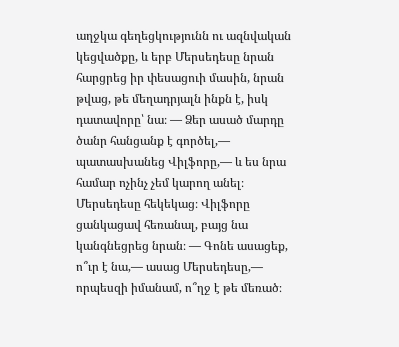աղջկա գեղեցկությունն ու ազնվական կեցվածքը, և երբ Մերսեդեսը նրան հարցրեց իր փեսացուի մասին, նրան թվաց, թե մեղադրյալն ինքն է, իսկ դատավորը՝ նա։ — Ձեր ասած մարդը ծանր հանցանք է գործել,— պատասխանեց Վիլֆորը,— և ես նրա համար ոչինչ չեմ կարող անել։ Մերսեդեսը հեկեկաց։ Վիլֆորը ցանկացավ հեռանալ, բայց նա կանգնեցրեց նրան։ — Գոնե ասացեք, ո՞ւր է նա,— ասաց Մերսեդեսը,— որպեսզի իմանամ, ո՞ղջ է թե մեռած։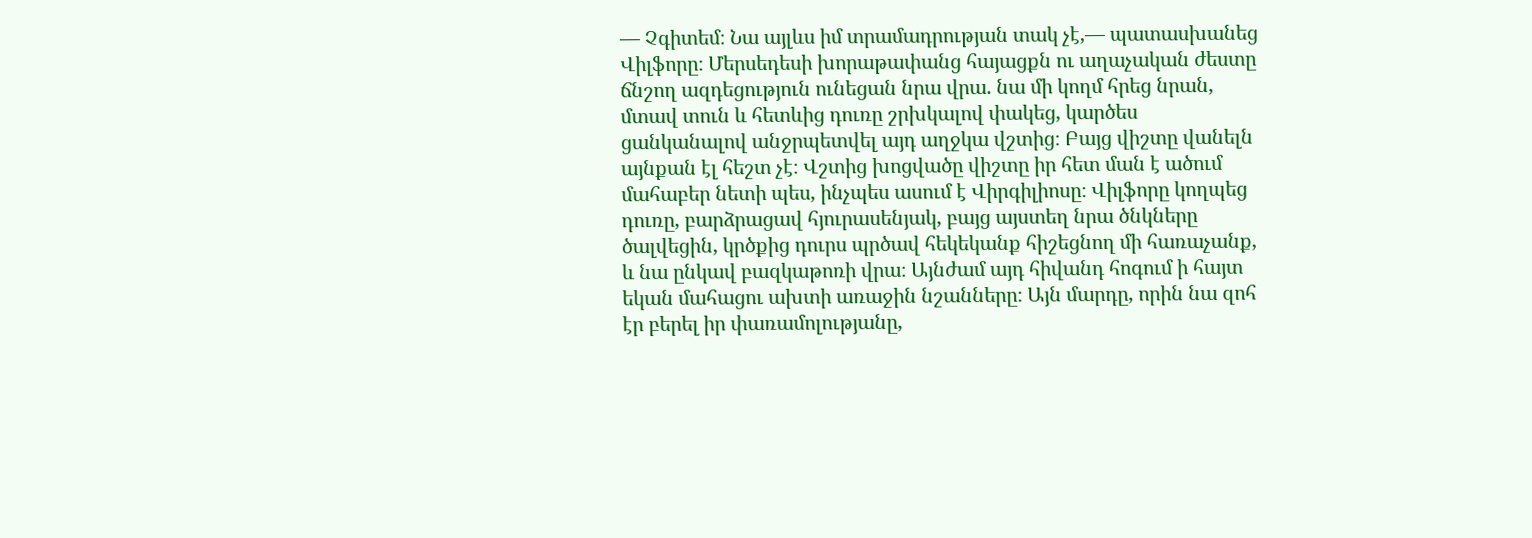— Չգիտեմ։ Նա այլևս իմ տրամադրության տակ չէ,— պատասխանեց Վիլֆորը։ Մերսեդեսի խորաթափանց հայացքն ու աղաչական ժեստը ճնշող ազդեցություն ունեցան նրա վրա. նա մի կողմ հրեց նրան, մտավ տուն և հետևից դուռը շրխկալով փակեց, կարծես ցանկանալով անջրպետվել այդ աղջկա վշտից։ Բայց վիշտը վանելն այնքան էլ հեշտ չէ։ Վշտից խոցվածը վիշտը իր հետ ման է ածում մահաբեր նետի պես, ինչպես ասում է Վիրգիլիոսը։ Վիլֆորը կողպեց դուռը, բարձրացավ հյուրասենյակ, բայց այստեղ նրա ծնկները ծալվեցին, կրծքից դուրս պրծավ հեկեկանք հիշեցնող մի հառաչանք, և նա ընկավ բազկաթոռի վրա։ Այնժամ այդ հիվանդ հոգում ի հայտ եկան մահացու ախտի առաջին նշանները։ Այն մարդը, որին նա զոհ էր բերել իր փառամոլությանը,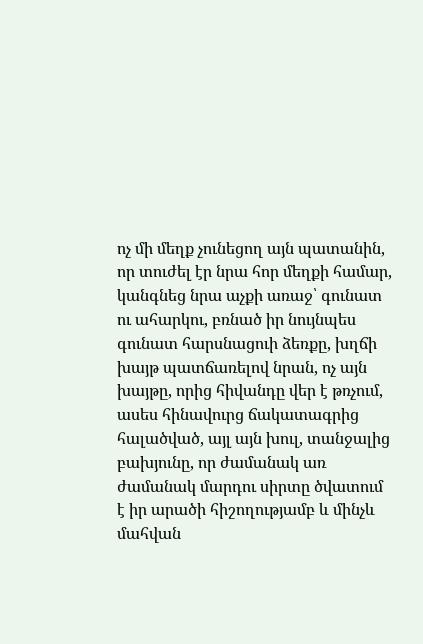ոչ մի մեղք չունեցող այն պատանին, որ տուժել էր նրա հոր մեղքի համար, կանգնեց նրա աչքի առաջ՝ գունատ ու ահարկու, բռնած իր նույնպես գունատ հարսնացուի ձեռքը, խղճի խայթ պատճառելով նրան, ոչ այն խայթը, որից հիվանդը վեր է թռչում, ասես հինավուրց ճակատագրից հալածված, այլ այն խուլ, տանջալից բախյունը, որ ժամանակ առ ժամանակ մարդու սիրտը ծվատում է իր արածի հիշողությամբ և մինչև մահվան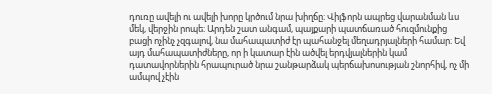դուռը ավելի ու ավելի խորը կրծում նրա խիղճը։ Վիլֆորն ապրեց վարանման ևս մեկ, վերջին րոպե։ Արդեն շատ անգամ, պայքարի պատճառած հուզմունքից բացի ոչինչ չզգալով, նա մահապատիժ էր պահանջել մեղադրյալների համար։ Եվ այդ մահապատիժները, որ ի կատար էին ածվել երդվյալներին կամ դատավորներին հրապուրած նրա շանթարձակ պերճախոսության շնորհիվ, ոչ մի ամպով չէին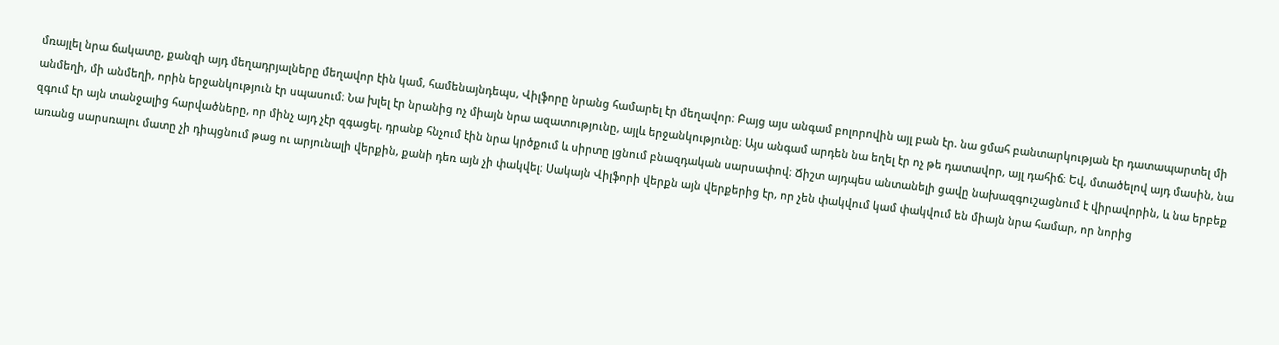մռայլել նրա ճակատը, քանզի այդ մեղադրյալները մեղավոր էին կամ, համենայնդեպս, Վիլֆորը նրանց համարել էր մեղավոր։ Բայց այս անգամ բոլորովին այլ բան էր. նա ցմահ բանտարկության էր դատապարտել մի անմեղի, մի անմեղի, որին երջանկություն էր սպասում։ Նա խլել էր նրանից ոչ միայն նրա ազատությունը, այլև երջանկությունը։ Այս անգամ արդեն նա եղել էր ոչ թե դատավոր, այլ դահիճ։ Եվ, մտածելով այդ մասին, նա զգում էր այն տանջալից հարվածները, որ մինչ այդ չէր զգացել. դրանք հնչում էին նրա կրծքում և սիրտը լցնում բնազդական սարսափով։ Ճիշտ այդպես անտանելի ցավը նախազգուշացնում է վիրավորին, և նա երբեք առանց սարսռալու մատը չի դիպցնում թաց ու արյունալի վերքին, քանի դեռ այն չի փակվել։ Սակայն Վիլֆորի վերքն այն վերքերից էր, որ չեն փակվում կամ փակվում են միայն նրա համար, որ նորից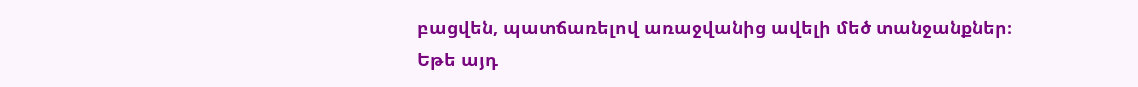բացվեն, պատճառելով առաջվանից ավելի մեծ տանջանքներ։ Եթե այդ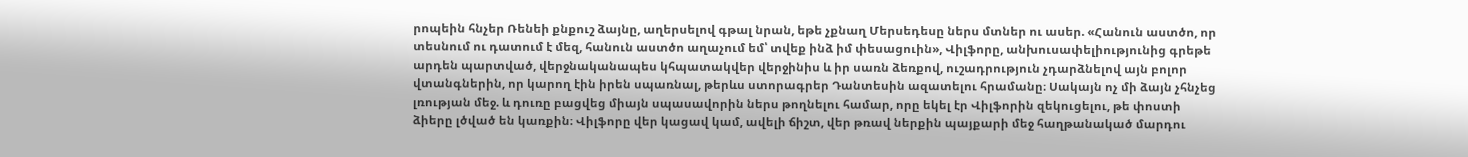րոպեին հնչեր Ռենեի քնքուշ ձայնը, աղերսելով գթալ նրան, եթե չքնաղ Մերսեդեսը ներս մտներ ու ասեր. «Հանուն աստծո, որ տեսնում ու դատում է մեզ, հանուն աստծո աղաչում եմ՝ տվեք ինձ իմ փեսացուին», Վիլֆորը, անխուսափելիությունից գրեթե արդեն պարտված, վերջնականապես կհպատակվեր վերջինիս և իր սառն ձեռքով, ուշադրություն չդարձնելով այն բոլոր վտանգներին, որ կարող էին իրեն սպառնալ, թերևս ստորագրեր Դանտեսին ազատելու հրամանը։ Սակայն ոչ մի ձայն չհնչեց լռության մեջ. և դուռը բացվեց միայն սպասավորին ներս թողնելու համար, որը եկել էր Վիլֆորին զեկուցելու, թե փոստի ձիերը լծված են կառքին։ Վիլֆորը վեր կացավ կամ, ավելի ճիշտ, վեր թռավ ներքին պայքարի մեջ հաղթանակած մարդու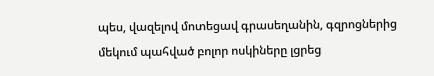պես, վազելով մոտեցավ գրասեղանին, գզրոցներից մեկում պահված բոլոր ոսկիները լցրեց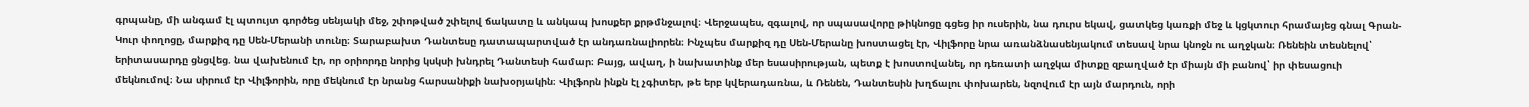գրպանը, մի անգամ էլ պտույտ գործեց սենյակի մեջ, շփոթված շփելով ճակատը և անկապ խոսքեր քրթմնջալով։ Վերջապես, զգալով, որ սպասավորը թիկնոցը գցեց իր ուսերին, նա դուրս եկավ, ցատկեց կառքի մեջ և կցկտուր հրամայեց գնալ Գրան-Կուր փողոցը, մարքիզ դը Սեն-Մերանի տունը։ Տարաբախտ Դանտեսը դատապարտված էր անդառնալիորեն։ Ինչպես մարքիզ դը Սեն-Մերանը խոստացել էր, Վիլֆորը նրա առանձնասենյակում տեսավ նրա կնոջն ու աղջկան։ Ռենեին տեսնելով՝ երիտասարդը ցնցվեց. նա վախենում էր, որ օրիորդը նորից կսկսի խնդրել Դանտեսի համար։ Բայց, ավաղ, ի նախատինք մեր եսասիրության, պետք է խոստովանել, որ դեռատի աղջկա միտքը զբաղված էր միայն մի բանով՝ իր փեսացուի մեկնումով։ Նա սիրում էր Վիլֆորին, որը մեկնում էր նրանց հարսանիքի նախօրյակին։ Վիլֆորն ինքն էլ չգիտեր, թե երբ կվերադառնա, և Ռենեն, Դանտեսին խղճալու փոխարեն, նզովում էր այն մարդուն, որի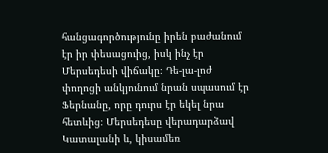հանցագործությունը իրեն բաժանում էր իր փեսացուից, իսկ ինչ էր Մերսեդեսի վիճակը։ Դե-լա-լոժ փողոցի անկյունում նրան սպասում էր Ֆերնանը, որը դուրս էր եկել նրա հետևից։ Մերսեդեսը վերադարձավ Կատալանի և, կիսամեռ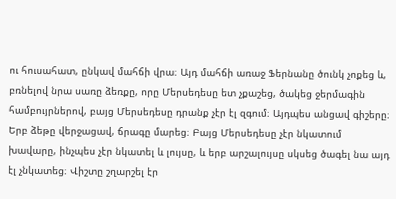ու հուսահատ, ընկավ մահճի վրա։ Այդ մահճի առաջ Ֆերնանը ծունկ չոքեց և, բռնելով նրա սառը ձեռքը, որը Մերսեդեսը ետ չքաշեց, ծակեց ջերմագին համբույրներով, բայց Մերսեդեսը դրանք չէր էլ զգում։ Այդպես անցավ գիշերը։ Երբ ձեթը վերջացավ, ճրագը մարեց։ Բայց Մերսեդեսը չէր նկատում խավարը, ինչպես չէր նկատել և լույսը, և երբ արշալույսը սկսեց ծագել նա այդ էլ չնկատեց։ Վիշտը շղարշել էր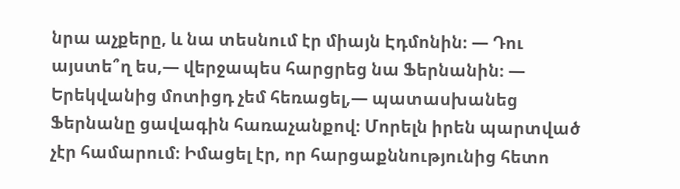նրա աչքերը, և նա տեսնում էր միայն Էդմոնին։ — Դու այստե՞ղ ես,— վերջապես հարցրեց նա Ֆերնանին։ — Երեկվանից մոտիցդ չեմ հեռացել,— պատասխանեց Ֆերնանը ցավագին հառաչանքով։ Մորելն իրեն պարտված չէր համարում։ Իմացել էր, որ հարցաքննությունից հետո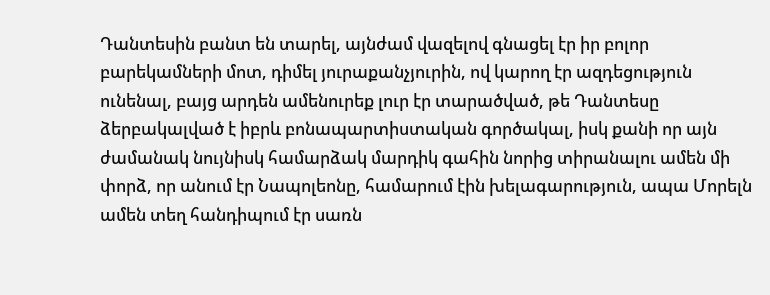Դանտեսին բանտ են տարել, այնժամ վազելով գնացել էր իր բոլոր բարեկամների մոտ, դիմել յուրաքանչյուրին, ով կարող էր ազդեցություն ունենալ, բայց արդեն ամենուրեք լուր էր տարածված, թե Դանտեսը ձերբակալված է իբրև բոնապարտիստական գործակալ, իսկ քանի որ այն ժամանակ նույնիսկ համարձակ մարդիկ գահին նորից տիրանալու ամեն մի փորձ, որ անում էր Նապոլեոնը, համարում էին խելագարություն, ապա Մորելն ամեն տեղ հանդիպում էր սառն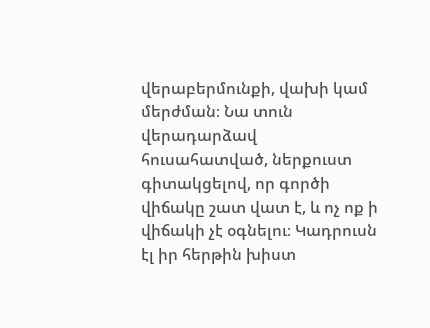վերաբերմունքի, վախի կամ մերժման։ Նա տուն վերադարձավ հուսահատված, ներքուստ գիտակցելով, որ գործի վիճակը շատ վատ է, և ոչ ոք ի վիճակի չէ օգնելու։ Կադրուսն էլ իր հերթին խիստ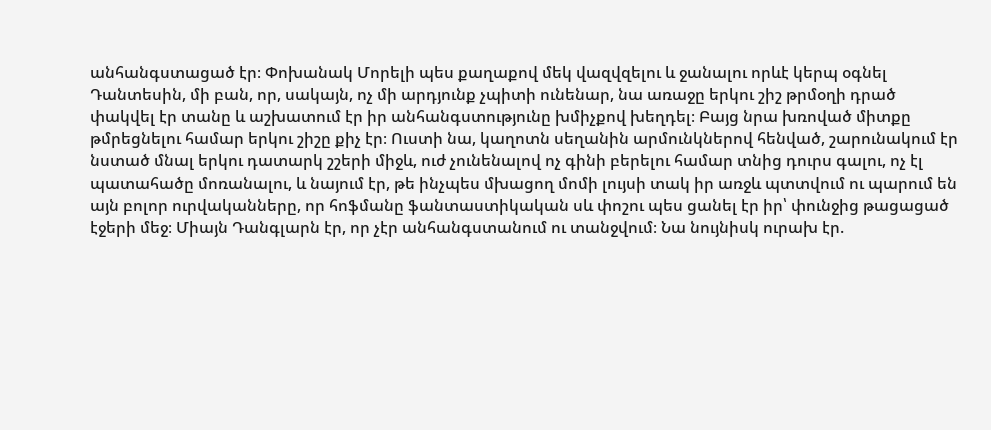անհանգստացած էր։ Փոխանակ Մորելի պես քաղաքով մեկ վազվզելու և ջանալու որևէ կերպ օգնել Դանտեսին, մի բան, որ, սակայն, ոչ մի արդյունք չպիտի ունենար, նա առաջը երկու շիշ թրմօղի դրած փակվել էր տանը և աշխատում էր իր անհանգստությունը խմիչքով խեղդել։ Բայց նրա խռոված միտքը թմրեցնելու համար երկու շիշը քիչ էր։ Ուստի նա, կաղոտն սեղանին արմունկներով հենված, շարունակում էր նստած մնալ երկու դատարկ շշերի միջև, ուժ չունենալով ոչ գինի բերելու համար տնից դուրս գալու, ոչ էլ պատահածը մոռանալու, և նայում էր, թե ինչպես մխացող մոմի լույսի տակ իր առջև պտտվում ու պարում են այն բոլոր ուրվականները, որ հոֆմանը ֆանտաստիկական սև փոշու պես ցանել էր իր՝ փունջից թացացած էջերի մեջ։ Միայն Դանգլարն էր, որ չէր անհանգստանում ու տանջվում։ Նա նույնիսկ ուրախ էր.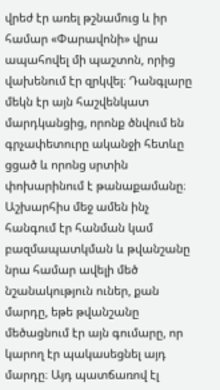վրեժ էր առել թշնամուց և իր համար «Փարավոնի» վրա ապահովել մի պաշտոն, որից վախենում էր զրկվել։ Դանգլարը մեկն էր այն հաշվենկատ մարդկանցից, որոնք ծնվում են գրչափետուրը ականջի հետևը ցցած և որոնց սրտին փոխարինում է թանաքամանը։ Աշխարհիս մեջ ամեն ինչ հանգում էր հանման կամ բազմապատկման և թվանշանը նրա համար ավելի մեծ նշանակություն ուներ, քան մարդը, եթե թվանշանը մեծացնում էր այն գումարը, որ կարող էր պակասեցնել այդ մարդը։ Այդ պատճառով էլ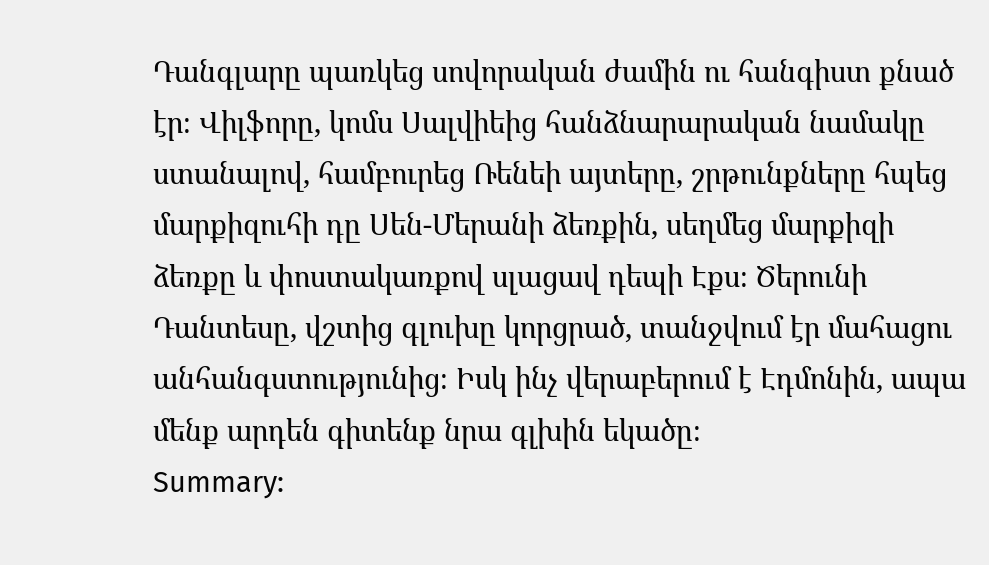Դանգլարը պառկեց սովորական ժամին ու հանգիստ քնած էր։ Վիլֆորը, կոմս Սալվիեից հանձնարարական նամակը ստանալով, համբուրեց Ռենեի այտերը, շրթունքները հպեց մարքիզուհի դը Սեն-Մերանի ձեռքին, սեղմեց մարքիզի ձեռքը և փոստակառքով սլացավ դեպի Էքս։ Ծերունի Դանտեսը, վշտից գլուխը կորցրած, տանջվում էր մահացու անհանգստությունից։ Իսկ ինչ վերաբերում է Էդմոնին, ապա մենք արդեն գիտենք նրա գլխին եկածը։
Summary: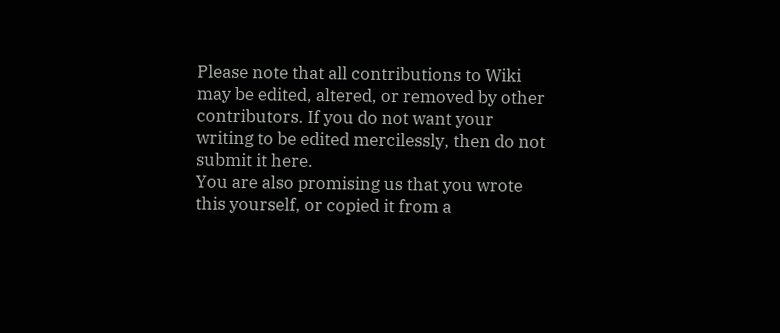Please note that all contributions to Wiki may be edited, altered, or removed by other contributors. If you do not want your writing to be edited mercilessly, then do not submit it here.
You are also promising us that you wrote this yourself, or copied it from a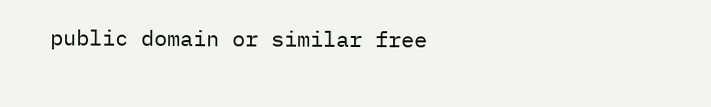public domain or similar free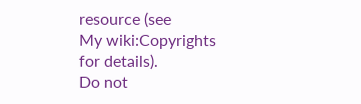resource (see
My wiki:Copyrights
for details).
Do not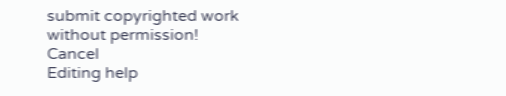submit copyrighted work without permission!
Cancel
Editing help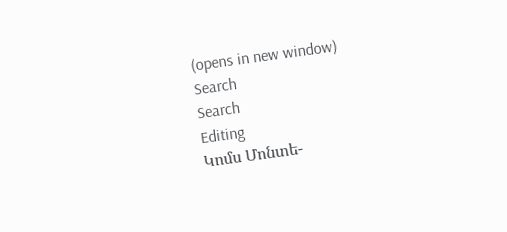(opens in new window)
Search
Search
Editing
Կոմս Մոնտե-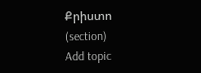Քրիստո
(section)
Add topic